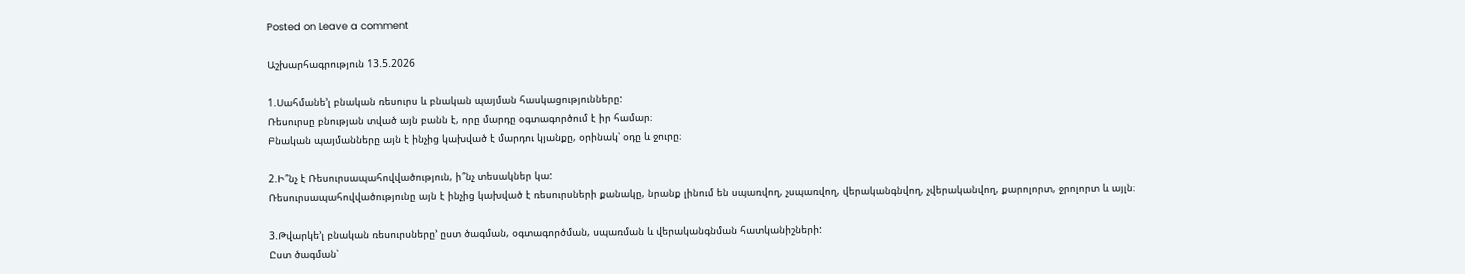Posted on Leave a comment

Աշխարհագրություն 13.5.2026

1.Սահմանե’լ բնական ռեսուրս և բնական պայման հասկացությունները:
Ռեսուրսը բնության տված այն բանն է, որը մարդը օգտագործում է իր համար։
Բնական պայմանները այն է ինչից կախված է մարդու կյանքը, օրինակ՝ օդը և ջուրը։

2.Ի՞նչ է Ռեսուրսապահովվածություն, ի՞նչ տեսակներ կա:
Ռեսուրսապահովվածությունը այն է ինչից կախված է ռեսուրսների քանակը, նրանք լինում են սպառվող, չսպառվող, վերականգնվող, չվերականվող, քարոլորտ, ջրոլորտ և այլն։

3.Թվարկե’լ բնական ռեսուրսները’ ըստ ծագման, օգտագործման, սպառման և վերականգնման հատկանիշների:
Ըստ ծագման՝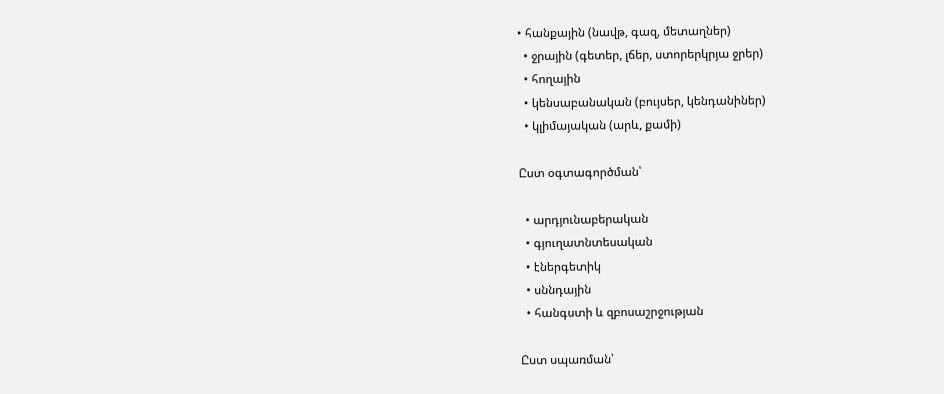• հանքային (նավթ, գազ, մետաղներ)
  • ջրային (գետեր, լճեր, ստորերկրյա ջրեր)
  • հողային
  • կենսաբանական (բույսեր, կենդանիներ)
  • կլիմայական (արև, քամի)

Ըստ օգտագործման՝

  • արդյունաբերական
  • գյուղատնտեսական
  • էներգետիկ
  • սննդային
  • հանգստի և զբոսաշրջության

Ըստ սպառման՝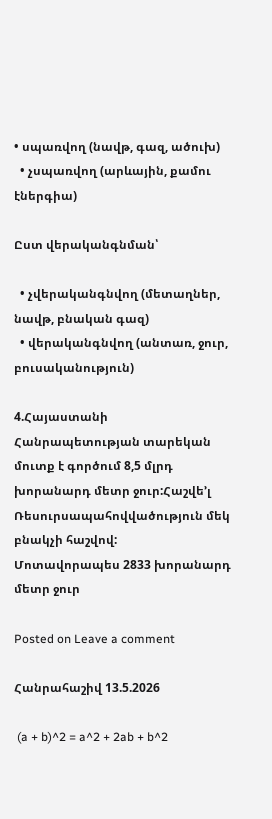• սպառվող (նավթ, գազ, ածուխ)
  • չսպառվող (արևային, քամու էներգիա)

Ըստ վերականգնման՝

  • չվերականգնվող (մետաղներ, նավթ, բնական գազ)
  • վերականգնվող (անտառ, ջուր, բուսականություն)

4.Հայաստանի Հանրապետության տարեկան մուտք է գործում 8,5 մլրդ խորանարդ մետր ջուր:Հաշվե’լ Ռեսուրսապահովվածություն մեկ բնակչի հաշվով:
Մոտավորապես 2833 խորանարդ մետր ջուր

Posted on Leave a comment

Հանրահաշիվ 13.5.2026

 (a + b)^2 = a^2 + 2ab + b^2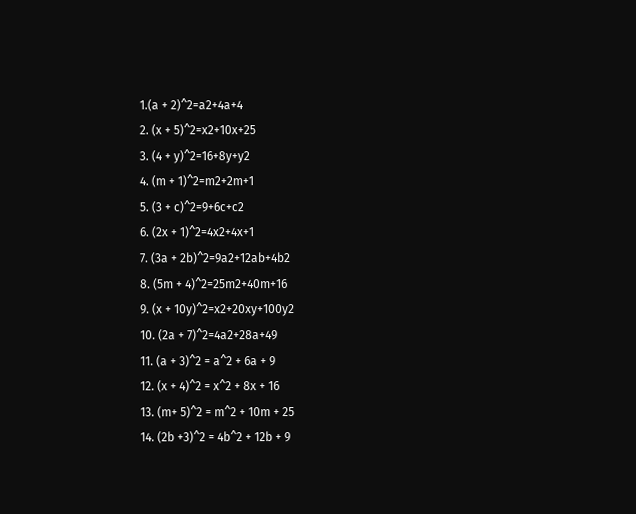1.(a + 2)^2=a2+4a+4
2. (x + 5)^2=x2+10x+25
3. (4 + y)^2=16+8y+y2
4. (m + 1)^2=m2+2m+1
5. (3 + c)^2=9+6c+c2
6. (2x + 1)^2=4x2+4x+1
7. (3a + 2b)^2=9a2+12ab+4b2
8. (5m + 4)^2=25m2+40m+16
9. (x + 10y)^2=x2+20xy+100y2
10. (2a + 7)^2=4a2+28a+49
11. (a + 3)^2 = a^2 + 6a + 9
12. (x + 4)^2 = x^2 + 8x + 16
13. (m+ 5)^2 = m^2 + 10m + 25
14. (2b +3)^2 = 4b^2 + 12b + 9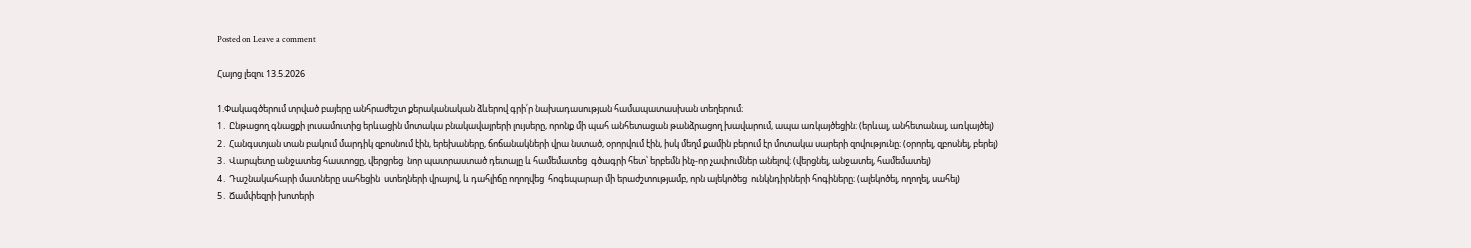Posted on Leave a comment

Հայոց լեզու 13.5.2026

1.Փակագծերում տրված բայերը անհրաժեշտ քերականական ձևերով գրի՛ր նախադասության համապատասխան տեղերում։
1․ Ընթացող գնացքի լուսամուտից երևացին մոտակա բնակավայրերի լույսերը, որոնք մի պահ անհետացան թանձրացող խավարում, ապա առկայծեցին։ (երևալ, անհետանալ, առկայծել)
2․ Հանգստյան տան բակում մարդիկ զբոսնում էին, երեխաները, ճոճանակների վրա նստած, օրորվում էին, իսկ մեղմ քամին բերում էր մոտակա սարերի զովությունը։ (օրորել, զբոսնել, բերել)
3․ Վարպետը անջատեց հաստոցը, վերցրեց  նոր պատրաստած դետալը և համեմատեց  գծագրի հետ՝ երբեմն ինչ-որ չափումներ անելով։ (վերցնել, անջատել, համեմատել)
4․ Դաշնակահարի մատները սահեցին  ստեղների վրայով, և դահլիճը ողողվեց  հոգեպարար մի երաժշտությամբ, որն ալեկոծեց  ունկնդիրների հոգիները։ (ալեկոծել, ողողել, սահել)
5․ Ճամփեզրի խոտերի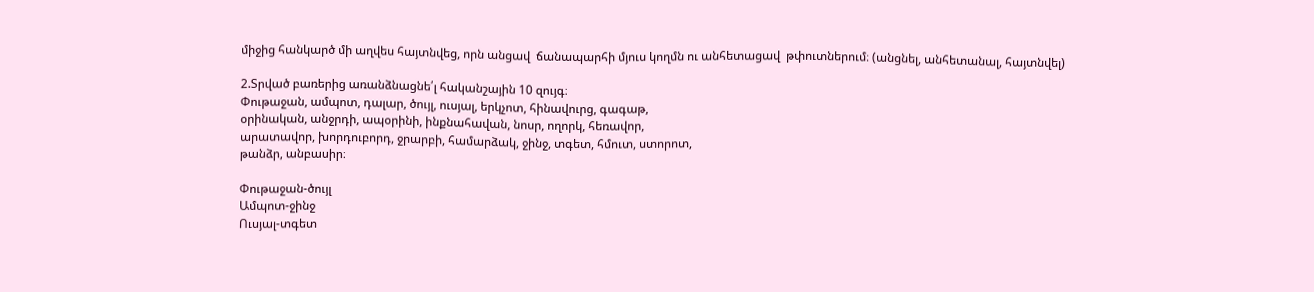միջից հանկարծ մի աղվես հայտնվեց, որն անցավ  ճանապարհի մյուս կողմն ու անհետացավ  թփուտներում։ (անցնել, անհետանալ, հայտնվել)

2.Տրված բառերից առանձնացնե՛լ հականշային 10 զույգ։
Փութաջան, ամպոտ, դալար, ծույլ, ուսյալ, երկչոտ, հինավուրց, գագաթ,
օրինական, անջրդի, ապօրինի, ինքնահավան, նոսր, ողորկ, հեռավոր,
արատավոր, խորդուբորդ, ջրարբի, համարձակ, ջինջ, տգետ, հմուտ, ստորոտ,
թանձր, անբասիր։

Փութաջան-ծույլ
Ամպոտ-ջինջ
Ուսյալ-տգետ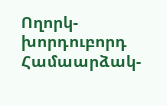Ողորկ-խորդուբորդ
Համաարձակ-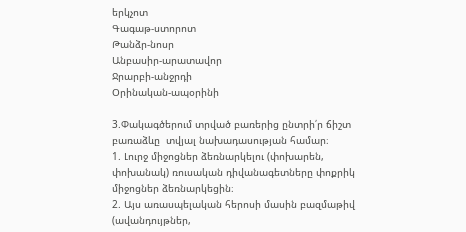երկչոտ
Գագաթ-ստորոտ
Թանձր-նոսր
Անբասիր-արատավոր
Ջրարբի-անջրդի
Օրինական-ապօրինի

3.Փակագծերում տրված բառերից ընտրի՛ր ճիշտ բառաձևը  տվյալ նախադասության համար։
1. Լուրջ միջոցներ ձեռնարկելու (փոխարեն, փոխանակ) ռուսական դիվանագետները փոքրիկ միջոցներ ձեռնարկեցին։
2. Այս առասպելական հերոսի մասին բազմաթիվ (ավանդույթներ,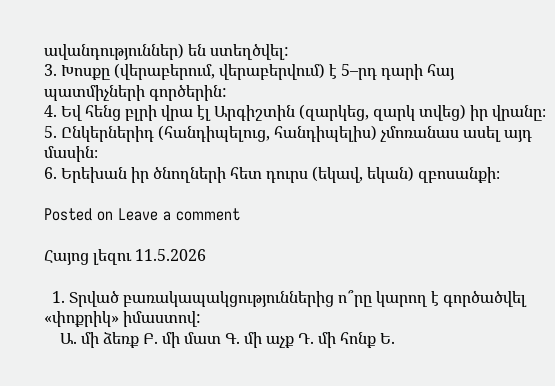ավանդություններ) են ստեղծվել:
3. Խոսքը (վերաբերում, վերաբերվում) է 5–րդ դարի հայ պատմիչների գործերին:
4. Եվ հենց բլրի վրա էլ Արգիշտին (զարկեց, զարկ տվեց) իր վրանը։
5. Ընկերներիդ (հանդիպելուց, հանդիպելիս) չմոռանաս ասել այդ մասին։
6. Երեխան իր ծնողների հետ դուրս (եկավ, եկան) զբոսանքի։

Posted on Leave a comment

Հայոց լեզու 11.5.2026

  1. Տրված բառակապակցություններից ո՞րը կարող է գործածվել «փոքրիկ» իմաստով:
    Ա. մի ձեռք Բ. մի մատ Գ. մի աչք Դ. մի հոնք Ե.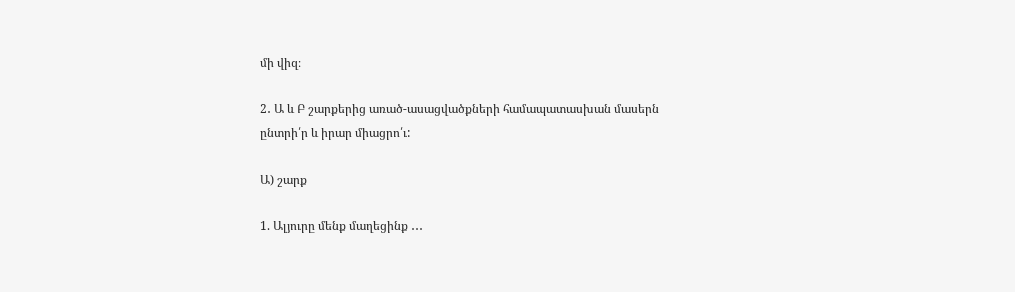մի վիզ։

2․ Ա և Բ շարքերից առած-ասացվածքների համապատասխան մասերն ընտրի՛ր և իրար միացրո՛ւ:

Ա) շարք

1. Ալյուրը մենք մաղեցինք ․․․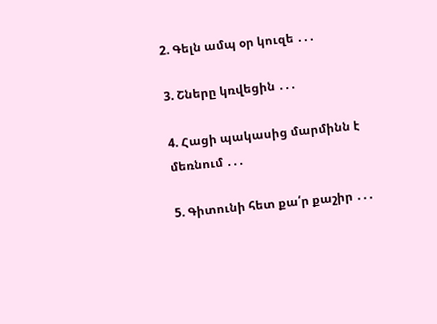2. Գելն ամպ օր կուզե ․․․

3. Շները կռվեցին ․․․

4. Հացի պակասից մարմինն է մեռնում ․․․

5. Գիտունի հետ քա՛ր քաշիր ․․․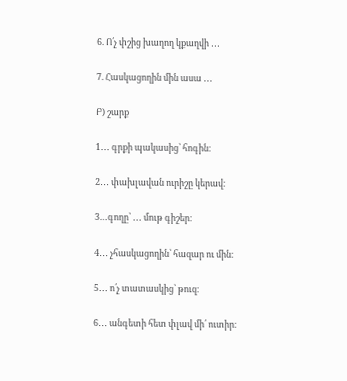6. Ո՛չ փշից խաղող կքաղվի ․․․

7. Հասկացողին մին ասա ․․․

Բ) շարք

1․․․ գրքի պակասից՝ հոգին։

2․․․ փախլավան ուրիշը կերավ։

3…գողը՝ ․․․ մութ գիշեր։

4․․․ չհասկացողին՝ հազար ու մին։

5․․․ ո՛չ տատասկից՝ թուզ։

6․․․ անգետի հետ փլավ մի՛ ուտիր։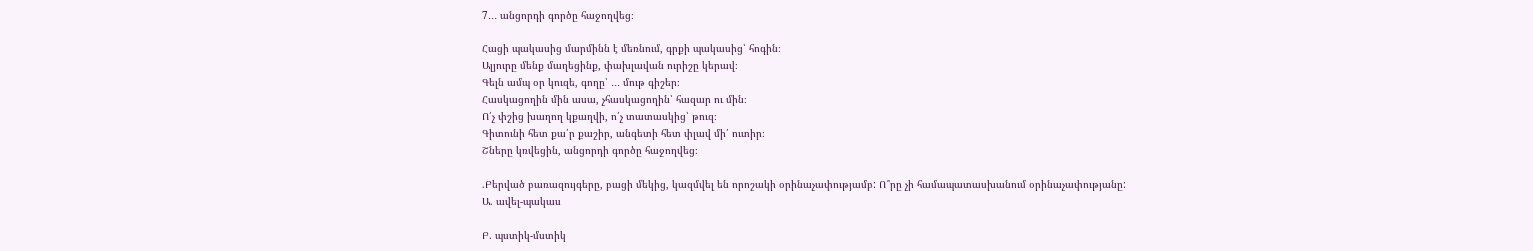7․․․ անցորդի գործը հաջողվեց։

Հացի պակասից մարմինն է մեռնում, գրքի պակասից՝ հոգին։
Ալյուրը մենք մաղեցինք, փախլավան ուրիշը կերավ։
Գելն ամպ օր կուզե, գողը՝ ․․․ մութ գիշեր։
Հասկացողին մին ասա, չհասկացողին՝ հազար ու մին։
Ո՛չ փշից խաղող կքաղվի, ո՛չ տատասկից՝ թուզ։
Գիտունի հետ քա՛ր քաշիր, անգետի հետ փլավ մի՛ ուտիր։
Շները կռվեցին, անցորդի գործը հաջողվեց։

.Բերված բառազույգերը, բացի մեկից, կազմվել են որոշակի օրինաչափությամբ: Ո՞րը չի համապատասխանում օրինաչափությանը:
Ա. ավել-պակաս

Բ. պստիկ-մստիկ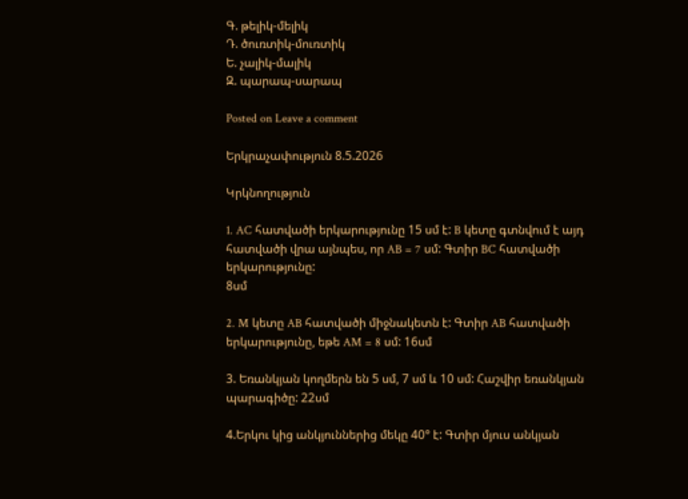Գ. թելիկ-մելիկ
Դ. ծուռտիկ-մուռտիկ
Ե. չալիկ-մալիկ
Զ. պարապ-սարապ

Posted on Leave a comment

Երկրաչափություն 8.5.2026

Կրկնողություն

1. AC հատվածի երկարությունը 15 սմ է: B կետը գտնվում է այդ հատվածի վրա այնպես, որ AB = 7 սմ: Գտիր BC հատվածի երկարությունը:
8սմ

2. M կետը AB հատվածի միջնակետն է: Գտիր AB հատվածի երկարությունը, եթե AM = 8 սմ: 16սմ

3. Եռանկյան կողմերն են 5 սմ, 7 սմ և 10 սմ: Հաշվիր եռանկյան պարագիծը: 22սմ

4.Երկու կից անկյուններից մեկը 40° է: Գտիր մյուս անկյան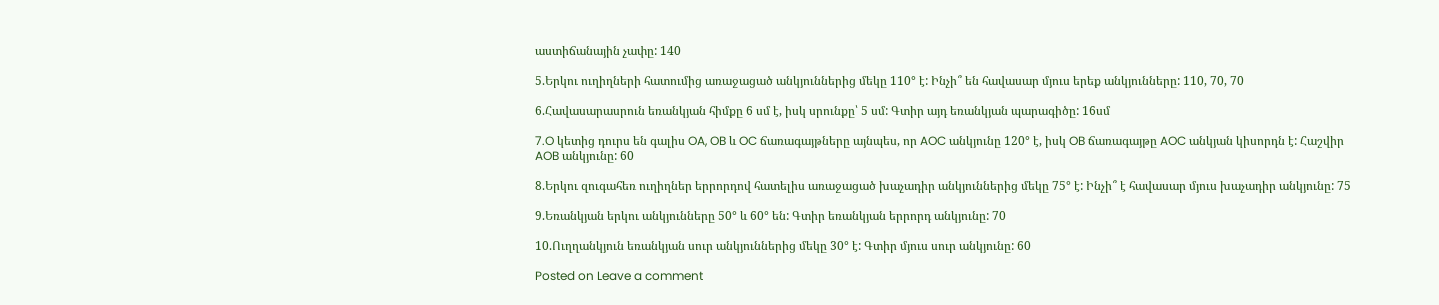աստիճանային չափը: 140

5.Երկու ուղիղների հատումից առաջացած անկյուններից մեկը 110° է: Ինչի՞ են հավասար մյուս երեք անկյունները: 110, 70, 70

6.Հավասարասրուն եռանկյան հիմքը 6 սմ է, իսկ սրունքը՝ 5 սմ: Գտիր այդ եռանկյան պարագիծը: 16սմ

7.O կետից դուրս են գալիս OA, OB և OC ճառագայթները այնպես, որ AOC անկյունը 120° է, իսկ OB ճառագայթը AOC անկյան կիսորդն է: Հաշվիր AOB անկյունը: 60

8.Երկու զուգահեռ ուղիղներ երրորդով հատելիս առաջացած խաչադիր անկյուններից մեկը 75° է: Ինչի՞ է հավասար մյուս խաչադիր անկյունը: 75

9.Եռանկյան երկու անկյունները 50° և 60° են: Գտիր եռանկյան երրորդ անկյունը: 70

10.Ուղղանկյուն եռանկյան սուր անկյուններից մեկը 30° է: Գտիր մյուս սուր անկյունը: 60

Posted on Leave a comment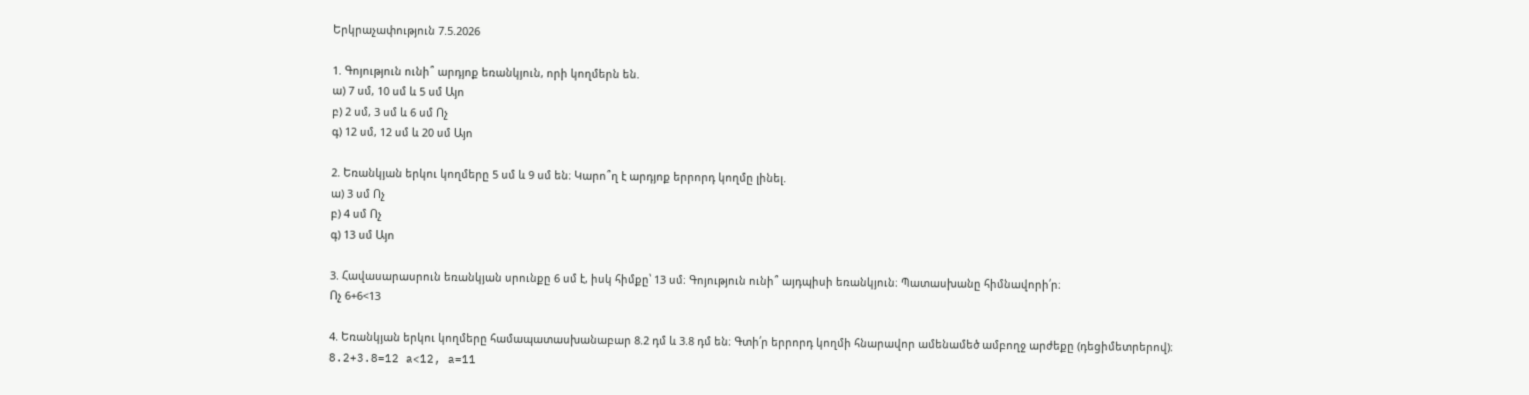Երկրաչափություն 7.5.2026

1. Գոյություն ունի՞ արդյոք եռանկյուն, որի կողմերն են.
ա) 7 սմ, 10 սմ և 5 սմ Այո
բ) 2 սմ, 3 սմ և 6 սմ Ոչ
գ) 12 սմ, 12 սմ և 20 սմ Այո

2. Եռանկյան երկու կողմերը 5 սմ և 9 սմ են։ Կարո՞ղ է արդյոք երրորդ կողմը լինել.
ա) 3 սմ Ոչ
բ) 4 սմ Ոչ
գ) 13 սմ Այո

3. Հավասարասրուն եռանկյան սրունքը 6 սմ է, իսկ հիմքը՝ 13 սմ։ Գոյություն ունի՞ այդպիսի եռանկյուն։ Պատասխանը հիմնավորի՛ր։
Ոչ 6+6<13

4. Եռանկյան երկու կողմերը համապատասխանաբար 8.2 դմ և 3.8 դմ են։ Գտի՛ր երրորդ կողմի հնարավոր ամենամեծ ամբողջ արժեքը (դեցիմետրերով)։
8.2+3.8=12 a<12, a=11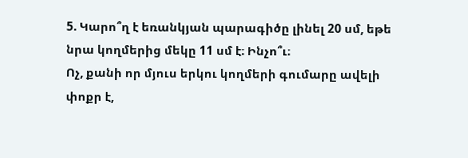5. Կարո՞ղ է եռանկյան պարագիծը լինել 20 սմ, եթե նրա կողմերից մեկը 11 սմ է։ Ինչո՞ւ։
Ոչ, քանի որ մյուս երկու կողմերի գումարը ավելի փոքր է,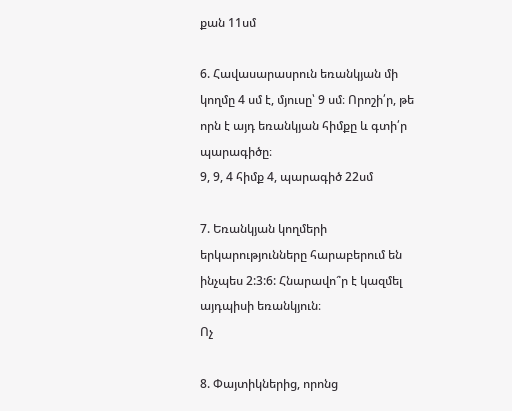քան 11սմ

6. Հավասարասրուն եռանկյան մի կողմը 4 սմ է, մյուսը՝ 9 սմ։ Որոշի՛ր, թե որն է այդ եռանկյան հիմքը և գտի՛ր պարագիծը։
9, 9, 4 հիմք 4, պարագիծ 22սմ

7. Եռանկյան կողմերի երկարությունները հարաբերում են ինչպես 2:3:6: Հնարավո՞ր է կազմել այդպիսի եռանկյուն։
Ոչ

8. Փայտիկներից, որոնց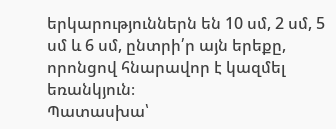երկարություններն են 10 սմ, 2 սմ, 5 սմ և 6 սմ, ընտրի՛ր այն երեքը, որոնցով հնարավոր է կազմել եռանկյուն։
Պատասխա՝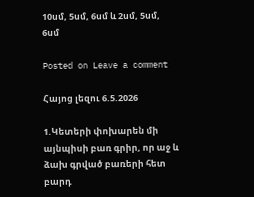10սմ, 5սմ, 6սմ և 2սմ, 5սմ, 6սմ

Posted on Leave a comment

Հայոց լեզու 6.5.2026

1.Կետերի փոխարեն մի այնպիսի բառ գրիր, որ աջ և ձախ գրված բառերի հետ բարդ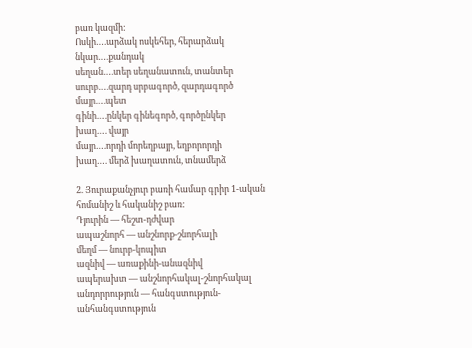բառ կազմի:
Ոսկի….արձակ ոսկեհեր, հերարձակ
նկար….քանդակ
սեղան….տեր սեղանատուն, տանտեր
սուրբ….զարդ սրբագործ, զարդագործ
մայր….պետ
գինի….ընկեր գինեգործ, գործընկեր
խաղ…. վայր
մայր….որդի մորեղբայր, եղբորորդի
խաղ…. մերձ խաղատուն, տնամերձ

2. Յուրաքանչյուր բառի համար գրիր 1-ական հոմանիշ և հականիշ բառ:
Դյուրին — հեշտ-դժվար
ապաշնորհ — անշնորք-շնորհալի
մեղմ — նուրբ-կոպիտ
ազնիվ — առաքինի-անազնիվ
ապերախտ — անշնորհակալ-շնորհակալ
անդորրություն — հանգստություն-անհանգստություն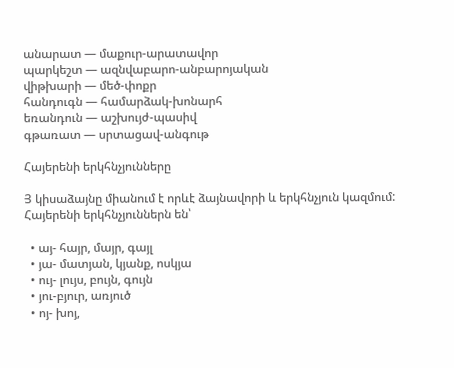անարատ — մաքուր-արատավոր
պարկեշտ — ազնվաբարո-անբարոյական
վիթխարի — մեծ-փոքր
հանդուգն — համարձակ-խոնարհ
եռանդուն — աշխույժ-պասիվ
գթառատ — սրտացավ-անգութ

Հայերենի երկհնչյունները

Յ կիսաձայնը միանում է որևէ ձայնավորի և երկհնչյուն կազմում: Հայերենի երկհնչյուններն են՝

  • այ- հայր, մայր, գայլ
  • յա- մատյան, կյանք, ոսկյա
  • ույ- լույս, բույն, գույն
  • յու-բյուր, առյուծ
  • ոյ- խոյ,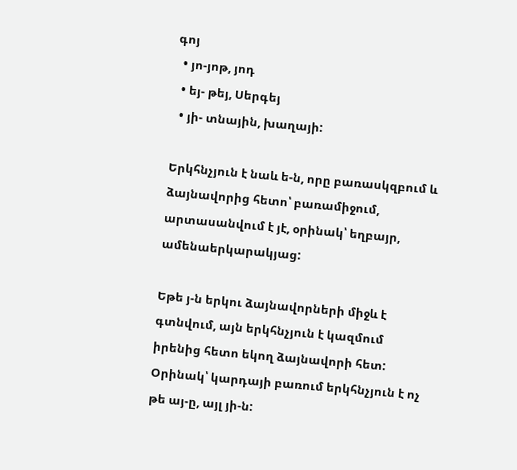գոյ
  • յո-յոթ, յոդ
  • եյ- թեյ, Սերգեյ
  • յի- տնային, խաղայի:

Երկհնչյուն է նաև ե-ն, որը բառասկզբում և ձայնավորից հետո՝ բառամիջում, արտասանվում է յէ, օրինակ՝ եղբայր, ամենաերկարակյաց:

Եթե յ-ն երկու ձայնավորների միջև է գտնվում, այն երկհնչյուն է կազմում իրենից հետո եկող ձայնավորի հետ: Օրինակ՝ կարդայի բառում երկհնչյուն է ոչ թե այ-ը, այլ յի-ն: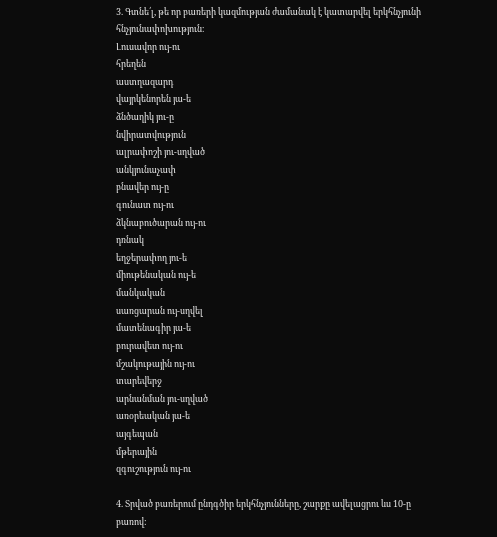3. Գտնե՛լ, թե որ բառերի կազմության ժամանակ է կատարվել երկհնչյունի հնչյունափոխություն։
Լուսավոր ույ-ու
հրեղեն
աստղազարդ
վայրկենորեն յա-ե
ձնծաղիկ յու-ը
նվիրատվություն
ալրափոշի յու-սղված
անկյունաչափ
բնավեր ույ-ը
գունատ ույ-ու
ձկնաբուծարան ույ-ու
դռնակ
եղջերափող յու-ե
միութենական ույ-ե
մանկական
սառցարան ույ-սղվել
մատենագիր յա-ե
բուրավետ ույ-ու
մշակութային ույ-ու
տարեվերջ
արնանման յու-սղված
առօրեական յա-ե
այգեպան
մթերային
զգուշություն ույ-ու

4. Տրված բառերում ընդգծիր երկհնչյունները, շարքը ավելացրու ևս 10-ը բառով: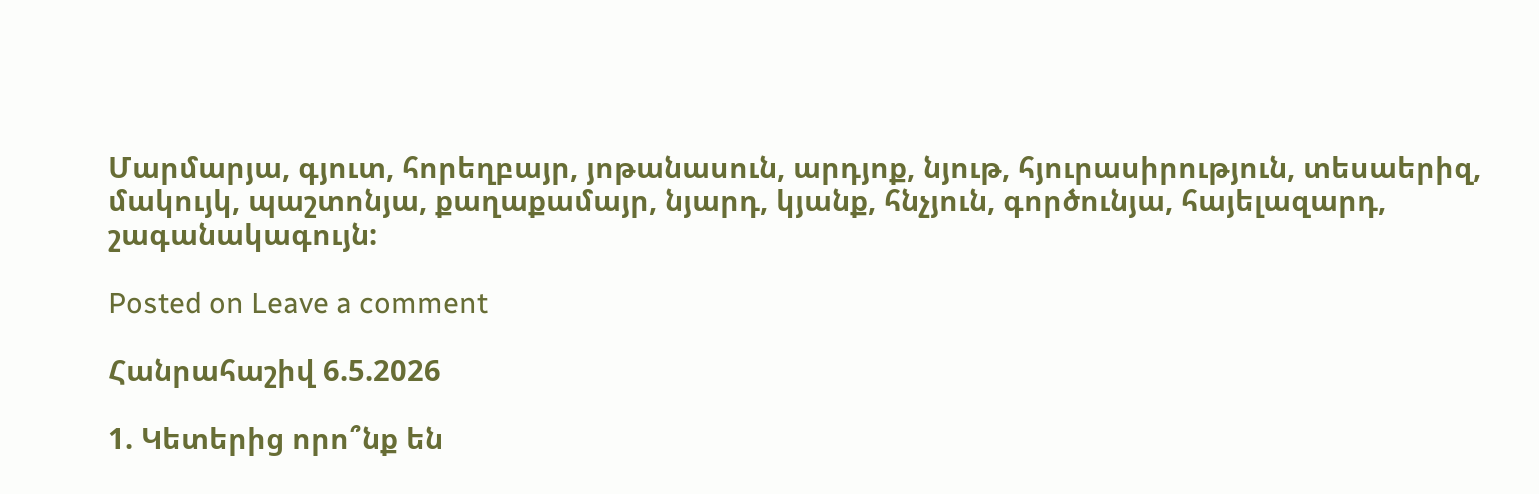Մարմարյա, գյուտ, հորեղբայր, յոթանասուն, արդյոք, նյութ, հյուրասիրություն, տեսաերիզ, մակույկ, պաշտոնյա, քաղաքամայր, նյարդ, կյանք, հնչյուն, գործունյա, հայելազարդ, շագանակագույն:

Posted on Leave a comment

Հանրահաշիվ 6.5.2026

1. Կետերից որո՞նք են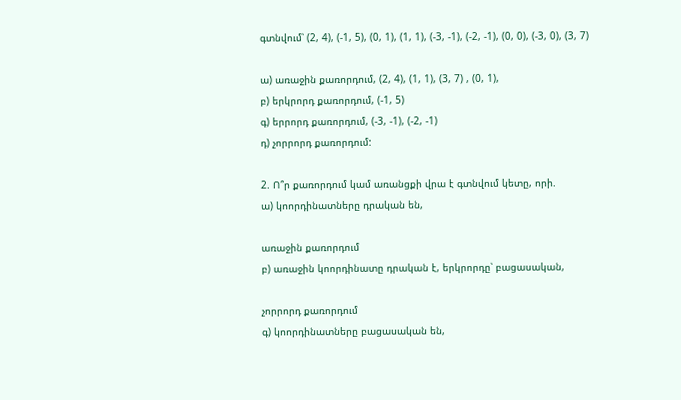գտնվում՝ (2, 4), (-1, 5), (0, 1), (1, 1), (-3, -1), (-2, -1), (0, 0), (-3, 0), (3, 7)

ա) առաջին քառորդում, (2, 4), (1, 1), (3, 7) , (0, 1),
բ) երկրորդ քառորդում, (-1, 5)
գ) երրորդ քառորդում, (-3, -1), (-2, -1)
դ) չորրորդ քառորդում:

2. Ո՞ր քառորդում կամ առանցքի վրա է գտնվում կետը, որի.
ա) կոորդինատները դրական են,

առաջին քառորդում
բ) առաջին կոորդինատը դրական է, երկրորդը՝ բացասական,

չորրորդ քառորդում
գ) կոորդինատները բացասական են,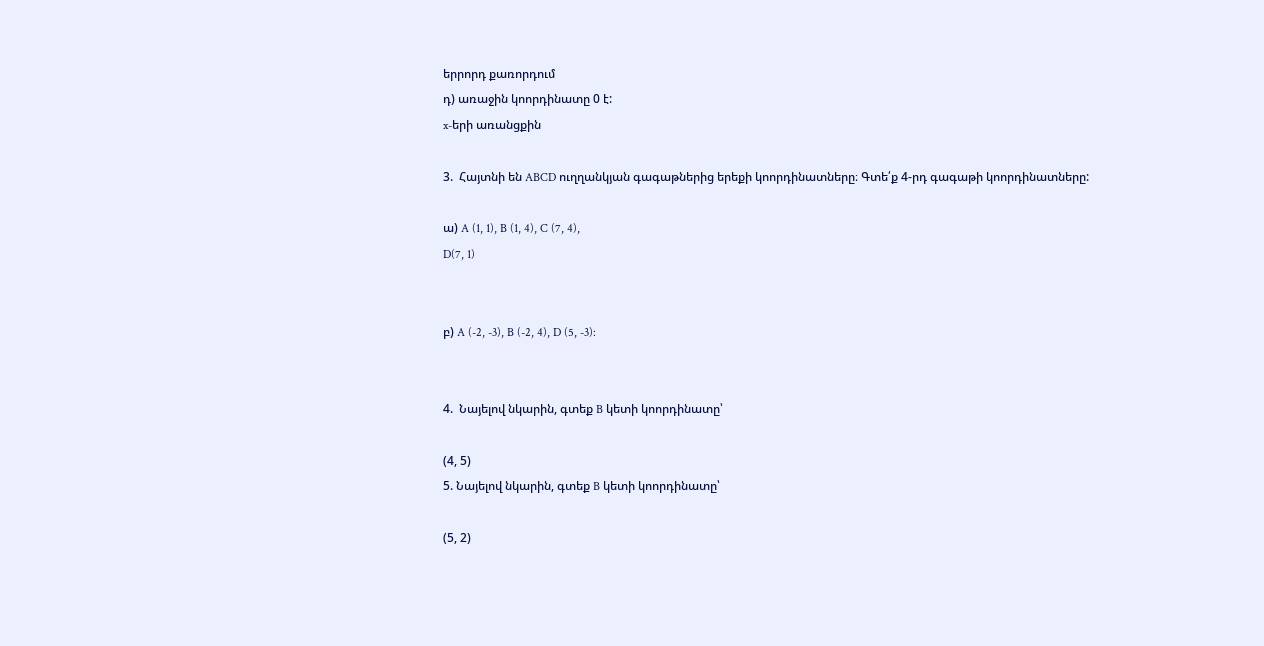երրորդ քառորդում
դ) առաջին կոորդինատը 0 է:
x-երի առանցքին

3.  Հայտնի են ABCD ուղղանկյան գագաթներից երեքի կոորդինատները։ Գտե՛ք 4-րդ գագաթի կոորդինատները:

ա) A (1, 1), B (1, 4), C (7, 4),
D(7, 1)


բ) A (-2, -3), B (-2, 4), D (5, -3):


4.  Նայելով նկարին, գտեք B կետի կոորդինատը՝

(4, 5)
5. Նայելով նկարին, գտեք B կետի կոորդինատը՝

(5, 2)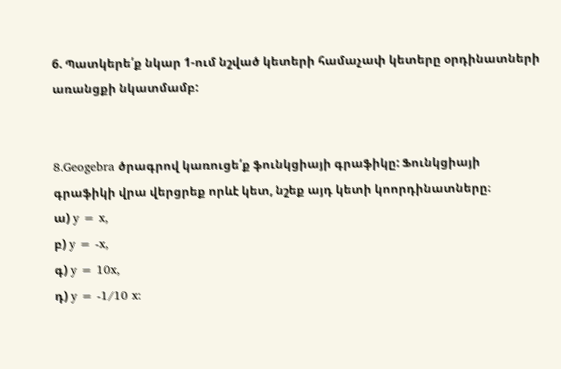6. Պատկերե՛ք նկար 1-ում նշված կետերի համաչափ կետերը օրդինատների առանցքի նկատմամբ:


8.Geogebra ծրագրով կառուցե՛ք ֆունկցիայի գրաֆիկը: Ֆունկցիայի գրաֆիկի վրա վերցրեք որևէ կետ, նշեք այդ կետի կոորդինատները։
ա) y = x,
բ) y = -x,
գ) y = 10x,
դ) y = -1/10 x: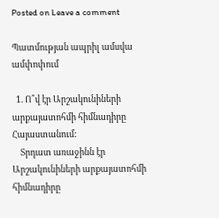Posted on Leave a comment

Պատմության ապրիլ ամսվա ամփոփում

  1. Ո՞վ էր Արշակունիների արքայատոհմի հիմնադիրը Հայաստանում:
    Տրդատ առաջինն էր Արշակունիների արքայատոհմի հիմնադիրը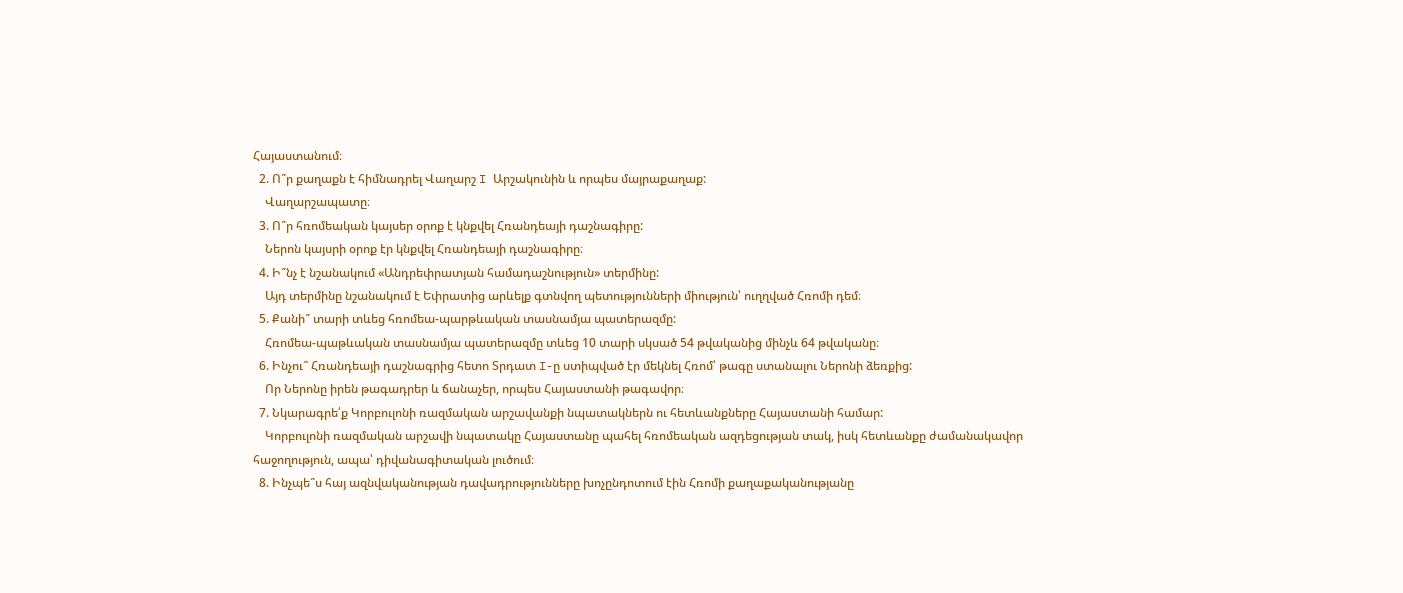Հայաստանում։
  2. Ո՞ր քաղաքն է հիմնադրել Վաղարշ I Արշակունին և որպես մայրաքաղաք:
    Վաղարշապատը։
  3. Ո՞ր հռոմեական կայսեր օրոք է կնքվել Հռանդեայի դաշնագիրը:
    Ներոն կայսրի օրոք էր կնքվել Հռանդեայի դաշնագիրը։
  4. Ի՞նչ է նշանակում «Անդրեփրատյան համադաշնություն» տերմինը:
    Այդ տերմինը նշանակում է Եփրատից արևելք գտնվող պետությունների միություն՝ ուղղված Հռոմի դեմ։
  5. Քանի՞ տարի տևեց հռոմեա-պարթևական տասնամյա պատերազմը:
    Հռոմեա-պաթևական տասնամյա պատերազմը տևեց 10 տարի սկսած 54 թվականից մինչև 64 թվականը։
  6. Ինչու՞ Հռանդեայի դաշնագրից հետո Տրդատ I-ը ստիպված էր մեկնել Հռոմ՝ թագը ստանալու Ներոնի ձեռքից:
    Որ Ներոնը իրեն թագադրեր և ճանաչեր, որպես Հայաստանի թագավոր։
  7. Նկարագրե՛ք Կորբուլոնի ռազմական արշավանքի նպատակներն ու հետևանքները Հայաստանի համար:
    Կորբուլոնի ռազմական արշավի նպատակը Հայաստանը պահել հռոմեական ազդեցության տակ, իսկ հետևանքը ժամանակավոր հաջողություն, ապա՝ դիվանագիտական լուծում։
  8. Ինչպե՞ս հայ ազնվականության դավադրությունները խոչընդոտում էին Հռոմի քաղաքականությանը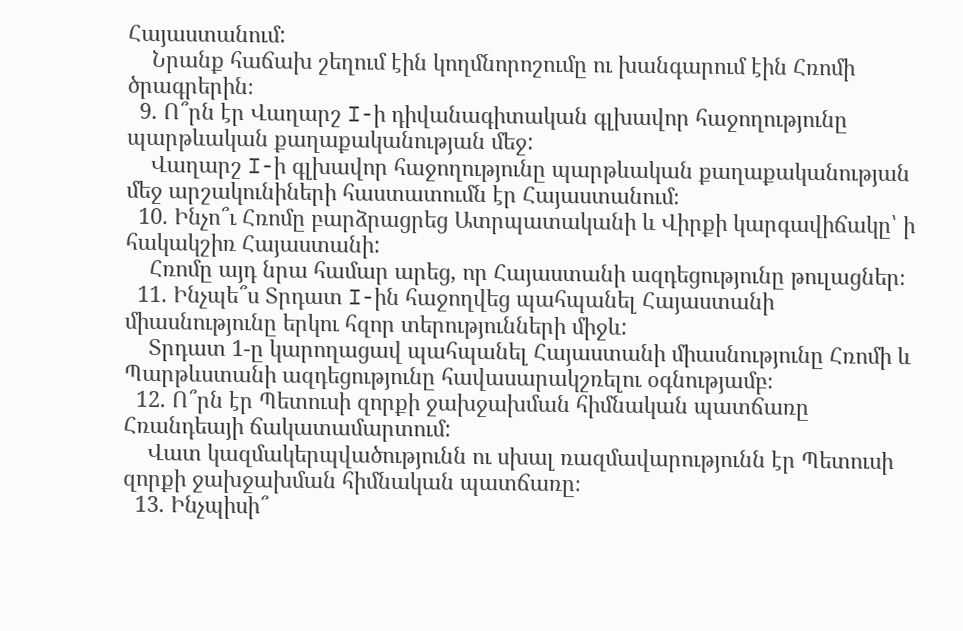Հայաստանում:
    Նրանք հաճախ շեղում էին կողմնորոշումը ու խանգարում էին Հռոմի ծրագրերին։
  9. Ո՞րն էր Վաղարշ I-ի դիվանագիտական գլխավոր հաջողությունը պարթևական քաղաքականության մեջ:
    Վաղարշ I-ի գլխավոր հաջողությունը պարթևական քաղաքականության մեջ արշակունիների հաստատումն էր Հայաստանում։
  10. Ինչո՞ւ Հռոմը բարձրացրեց Ատրպատականի և Վիրքի կարգավիճակը՝ ի հակակշիռ Հայաստանի:
    Հռոմը այդ նրա համար արեց, որ Հայաստանի ազդեցությունը թուլացներ։
  11. Ինչպե՞ս Տրդատ I-ին հաջողվեց պահպանել Հայաստանի միասնությունը երկու հզոր տերությունների միջև:
    Տրդատ 1-ը կարողացավ պահպանել Հայաստանի միասնությունը Հռոմի և Պարթևստանի ազդեցությունը հավասարակշռելու օգնությամբ։
  12. Ո՞րն էր Պետուսի զորքի ջախջախման հիմնական պատճառը Հռանդեայի ճակատամարտում:
    Վատ կազմակերպվածությունն ու սխալ ռազմավարությունն էր Պետուսի զորքի ջախջախման հիմնական պատճառը։
  13. Ինչպիսի՞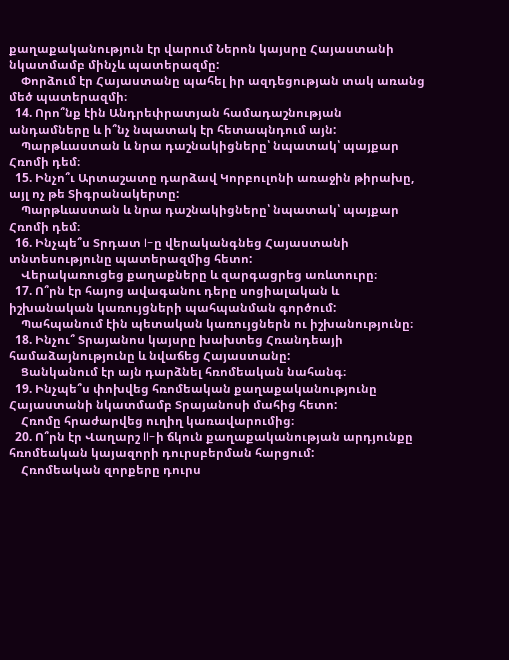քաղաքականություն էր վարում Ներոն կայսրը Հայաստանի նկատմամբ մինչև պատերազմը:
    Փորձում էր Հայաստանը պահել իր ազդեցության տակ առանց մեծ պատերազմի։
  14. Որո՞նք էին Անդրեփրատյան համադաշնության անդամները և ի՞նչ նպատակ էր հետապնդում այն:
    Պարթևաստան և նրա դաշնակիցները՝ նպատակ՝ պայքար Հռոմի դեմ։
  15. Ինչո՞ւ Արտաշատը դարձավ Կորբուլոնի առաջին թիրախը, այլ ոչ թե Տիգրանակերտը:
    Պարթևաստան և նրա դաշնակիցները՝ նպատակ՝ պայքար Հռոմի դեմ։
  16. Ինչպե՞ս Տրդատ I-ը վերականգնեց Հայաստանի տնտեսությունը պատերազմից հետո:
    Վերակառուցեց քաղաքները և զարգացրեց առևտուրը։
  17. Ո՞րն էր հայոց ավագանու դերը սոցիալական և իշխանական կառույցների պահպանման գործում:
    Պահպանում էին պետական կառույցներն ու իշխանությունը։
  18. Ինչու՞ Տրայանոս կայսրը խախտեց Հռանդեայի համաձայնությունը և նվաճեց Հայաստանը:
    Ցանկանում էր այն դարձնել հռոմեական նահանգ։
  19. Ինչպե՞ս փոխվեց հռոմեական քաղաքականությունը Հայաստանի նկատմամբ Տրայանոսի մահից հետո:
    Հռոմը հրաժարվեց ուղիղ կառավարումից։
  20. Ո՞րն էր Վաղարշ II-ի ճկուն քաղաքականության արդյունքը հռոմեական կայազորի դուրսբերման հարցում:
    Հռոմեական զորքերը դուրս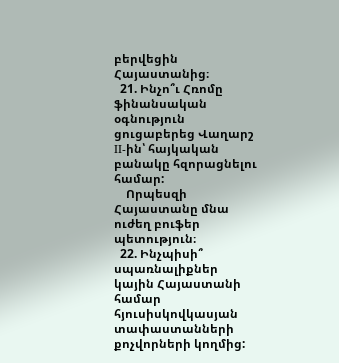բերվեցին Հայաստանից։
  21. Ինչո՞ւ Հռոմը ֆինանսական օգնություն ցուցաբերեց Վաղարշ II-ին՝ հայկական բանակը հզորացնելու համար:
    Որպեսզի Հայաստանը մնա ուժեղ բուֆեր պետություն։
  22. Ինչպիսի՞ սպառնալիքներ կային Հայաստանի համար հյուսիսկովկասյան տափաստանների քոչվորների կողմից: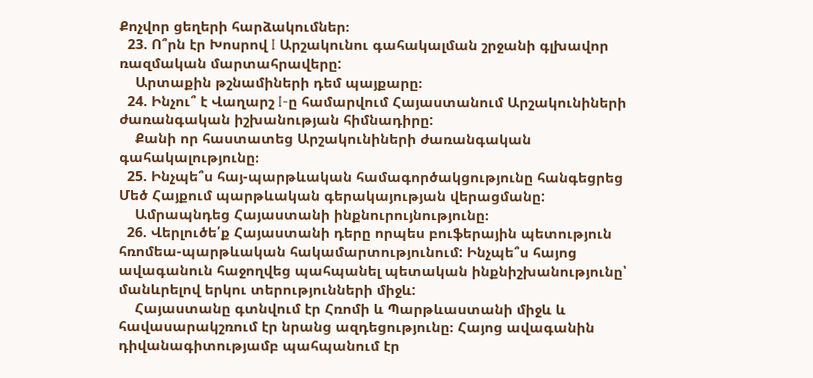Քոչվոր ցեղերի հարձակումներ։
  23. Ո՞րն էր Խոսրով I Արշակունու գահակալման շրջանի գլխավոր ռազմական մարտահրավերը:
    Արտաքին թշնամիների դեմ պայքարը։
  24. Ինչու՞ է Վաղարշ I-ը համարվում Հայաստանում Արշակունիների ժառանգական իշխանության հիմնադիրը:
    Քանի որ հաստատեց Արշակունիների ժառանգական գահակալությունը։
  25. Ինչպե՞ս հայ-պարթևական համագործակցությունը հանգեցրեց Մեծ Հայքում պարթևական գերակայության վերացմանը:
    Ամրապնդեց Հայաստանի ինքնուրույնությունը։
  26. Վերլուծե՛ք Հայաստանի դերը որպես բուֆերային պետություն հռոմեա-պարթևական հակամարտությունում: Ինչպե՞ս հայոց ավագանուն հաջողվեց պահպանել պետական ինքնիշխանությունը՝ մանևրելով երկու տերությունների միջև:
    Հայաստանը գտնվում էր Հռոմի և Պարթևաստանի միջև և հավասարակշռում էր նրանց ազդեցությունը։ Հայոց ավագանին դիվանագիտությամբ պահպանում էր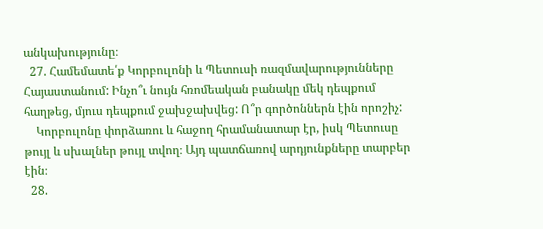անկախությունը։
  27. Համեմատե՛ք Կորբուլոնի և Պետուսի ռազմավարությունները Հայաստանում: Ինչո՞ւ նույն հռոմեական բանակը մեկ դեպքում հաղթեց, մյուս դեպքում ջախջախվեց: Ո՞ր գործոններն էին որոշիչ:
    Կորբուլոնը փորձառու և հաջող հրամանատար էր, իսկ Պետուսը թույլ և սխալներ թույլ տվող։ Այդ պատճառով արդյունքները տարբեր էին։
  28.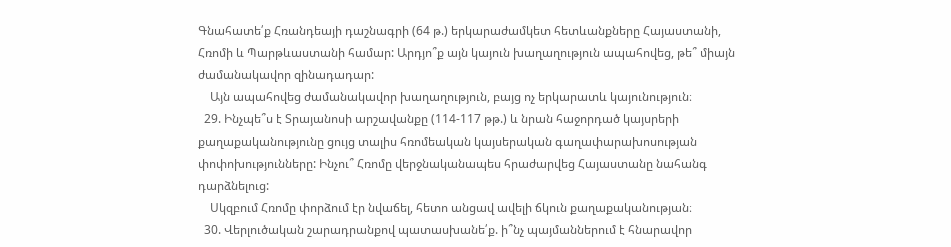Գնահատե՛ք Հռանդեայի դաշնագրի (64 թ.) երկարաժամկետ հետևանքները Հայաստանի, Հռոմի և Պարթևաստանի համար: Արդյո՞ք այն կայուն խաղաղություն ապահովեց, թե՞ միայն ժամանակավոր զինադադար:
    Այն ապահովեց ժամանակավոր խաղաղություն, բայց ոչ երկարատև կայունություն։
  29. Ինչպե՞ս է Տրայանոսի արշավանքը (114-117 թթ.) և նրան հաջորդած կայսրերի քաղաքականությունը ցույց տալիս հռոմեական կայսերական գաղափարախոսության փոփոխությունները: Ինչու՞ Հռոմը վերջնականապես հրաժարվեց Հայաստանը նահանգ դարձնելուց:
    Սկզբում Հռոմը փորձում էր նվաճել, հետո անցավ ավելի ճկուն քաղաքականության։
  30. Վերլուծական շարադրանքով պատասխանե՛ք. ի՞նչ պայմաններում է հնարավոր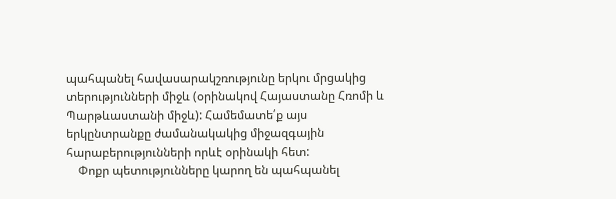պահպանել հավասարակշռությունը երկու մրցակից տերությունների միջև (օրինակով Հայաստանը Հռոմի և Պարթևաստանի միջև): Համեմատե՛ք այս երկընտրանքը ժամանակակից միջազգային հարաբերությունների որևէ օրինակի հետ:
    Փոքր պետությունները կարող են պահպանել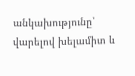անկախությունը՝ վարելով խելամիտ և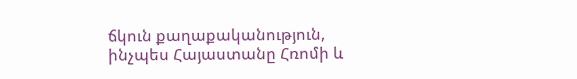ճկուն քաղաքականություն, ինչպես Հայաստանը Հռոմի և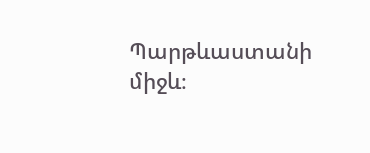Պարթևաստանի միջև։